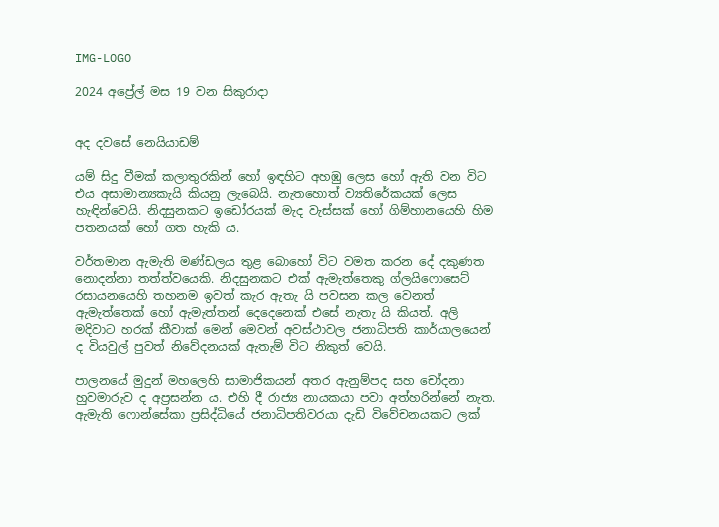IMG-LOGO

2024 අප්‍රේල් මස 19 වන සිකුරාදා


අද දවසේ නෙයියාඩම්

යම් සිදු වීමක් කලාතුරකින් හෝ ඉඳහිට අහඹු ලෙස හෝ ඇති වන විට එය අසාමාන්‍යකැයි කියනු ලැබෙයි. නැතහොත් ව්‍යතිරේකයක් ලෙස හැඳින්වෙයි. නිදසුනකට ඉඩෝරයක් මැද වැස්සක් හෝ ගිම්හානයෙහි හිම පතනයක් හෝ ගත හැකි ය.

වර්තමාන ඇමැති මණ්ඩලය තුළ බොහෝ විට වමත කරන දේ දකුණත නොදන්නා තත්ත්වයෙකි. නිදසුනකට එක් ඇමැත්තෙකු ග්ලයිෆොසෙට් රසායනයෙහි තහනම ඉවත් කැර ඇතැ යි පවසන කල වෙනත් ඇමැත්තෙක් හෝ ඇමැත්තන් දෙදෙනෙක් එසේ නැතැ යි කියත්. අලි මදිවාට හරක් කීවාක් මෙන් මෙවන් අවස්ථාවල ජනාධිපති කාර්යාලයෙන් ද වියවුල් පුවත් නිවේදනයක් ඇතැම් විට නිකුත් වෙයි.

පාලනයේ මුදුන් මහලෙහි සාමාජිකයන් අතර ඇනුම්පද සහ චෝදනා හුවමාරුව ද අප්‍රසන්න ය. එහි දී රාජ්‍ය නායකයා පවා අත්හරින්නේ නැත. ඇමැති ෆොන්සේකා ප්‍රසිද්ධියේ ජනාධිපතිවරයා දැඩි විවේචනයකට ලක්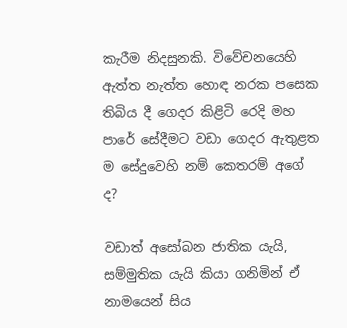කැරීම නිදසුනකි. විවේචනයෙහි ඇත්ත නැත්ත හොඳ නරක පසෙක තිබිය දී ගෙදර කිළිටි රෙදි මහ පාරේ සේදීමට වඩා ගෙදර ඇතුළත ම සේදුවෙහි නම් කෙතරම් අගේ ද?

වඩාත් අසෝබන ජාතික යැයි, සම්මුතික යැයි කියා ගනිමින් ඒ නාමයෙන් සිය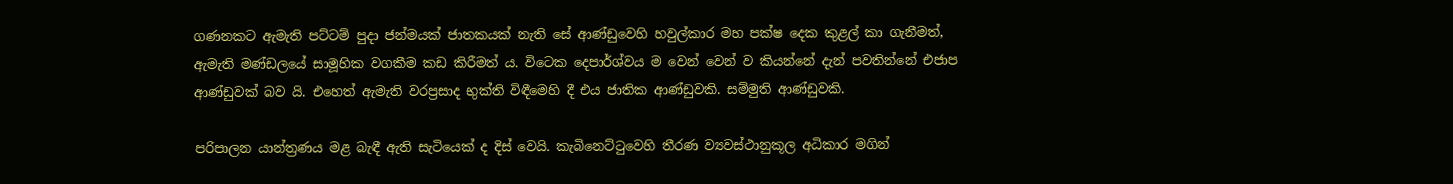ගණනකට ඇමැති පට්ටම් පුදා ජන්මයක් ජාතකයක් නැති සේ ආණ්ඩුවෙහි හවුල්කාර මහ පක්ෂ දෙක කුළල් කා ගැනීමත්, ඇමැති මණ්ඩලයේ සාමූහික වගකීම කඩ කිරීමත් ය. විටෙක දෙපාර්ශ්වය ම වෙන් වෙන් ව කියන්නේ දැන් පවතින්නේ එජාප ආණ්ඩුවක් බව යි. එහෙත් ඇමැති වරප්‍රසාද භුක්ති විඳීමෙහි දී එය ජාතික ආණ්ඩුවකි. සම්මුති ආණ්ඩුවකි.

පරිපාලන යාන්ත්‍රණය මළ බැඳී ඇති සැටියෙක් ද දිස් වෙයි. කැබිනෙට්ටුවෙහි තීරණ ව්‍යවස්ථානුකූල අධිකාර මගින්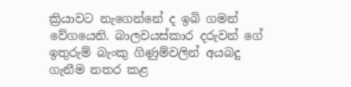ක්‍රියාවට නැගෙන්නේ ද ඉබි ගමන් වේගයෙනි. බාලවයස්කාර දරුවන් ගේ ඉතුරුම් බැංකු ගිණුම්වලින් අයබදු ගැනීම නතර කළ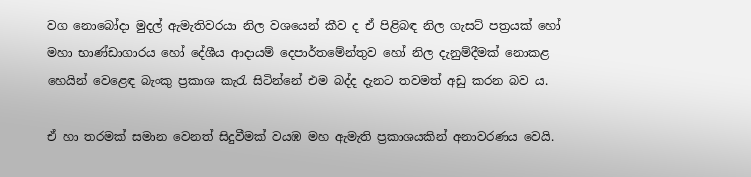වග නොබෝදා මුදල් ඇමැතිවරයා නිල වශයෙන් කීව ද ඒ පිළිබඳ නිල ගැසට් පත්‍රයක් හෝ මහා භාණ්ඩාගාරය හෝ දේශීය ආදායම් දෙපාර්තමේන්තුව හෝ නිල දැනුම්දීමක් නොකළ හෙයින් වෙළෙඳ බැංකු ප්‍රකාශ කැරැ සිටින්නේ එම බද්ද දැනට තවමත් අඩු කරන බව ය.

ඒ හා තරමක් සමාන වෙනත් සිදුවීමක් වයඹ මහ ඇමැති ප්‍රකාශයකින් අනාවරණය වෙයි.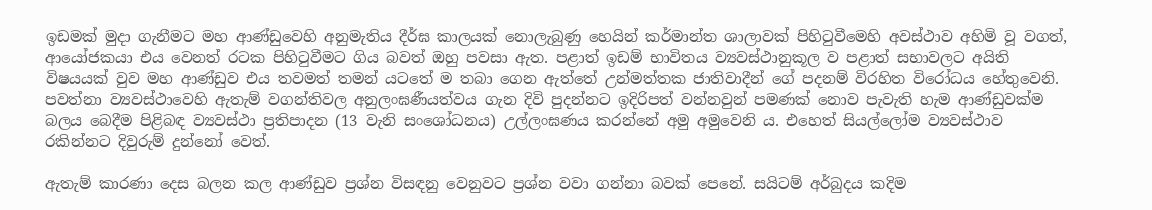ඉඩමක් මුදා ගැනීමට මහ ආණ්ඩුවෙහි අනුමැතිය දීර්ඝ කාලයක් නොලැබුණු හෙයින් කර්මාන්ත ශාලාවක් පිහිටුවීමෙහි අවස්ථාව අහිමි වූ වගත්, ආයෝජකයා එය වෙනත් රටක පිහිටුවීමට ගිය බවත් ඔහු පවසා ඇත. පළාත් ඉඩම් භාවිතය ව්‍යවස්ථානුකූල ව පළාත් සභාවලට අයිති විෂයයක් වුව මහ ආණ්ඩුව එය තවමත් තමන් යටතේ ම තබා ගෙන ඇත්තේ උන්මත්තක ජාතිවාදීන් ගේ පදනම් විරහිත විරෝධය හේතුවෙනි. පවත්නා ව්‍යවස්ථාවෙහි ඇතැම් වගන්තිවල අනුලංඝණීයත්වය ගැන දිවි පුදන්නට ඉදිරිපත් වන්නවුන් පමණක් නොව පැවැති හැම ආණ්ඩුවක්ම බලය බෙදීම පිළිබඳ ව්‍යවස්ථා ප්‍රතිපාදන (13 වැනි සංශෝධනය) උල්ලංඝණය කරන්නේ අමු අමුවෙනි ය. එහෙත් සියල්ලෝම ව්‍යවස්ථාව රකින්නට දිවුරුම් දුන්නෝ වෙත්.

ඇතැම් කාරණා දෙස බලන කල ආණ්ඩුව ප්‍රශ්න විසඳනු වෙනුවට ප්‍රශ්න වවා ගන්නා බවක් පෙනේ. සයිටම් අර්බුදය කදිම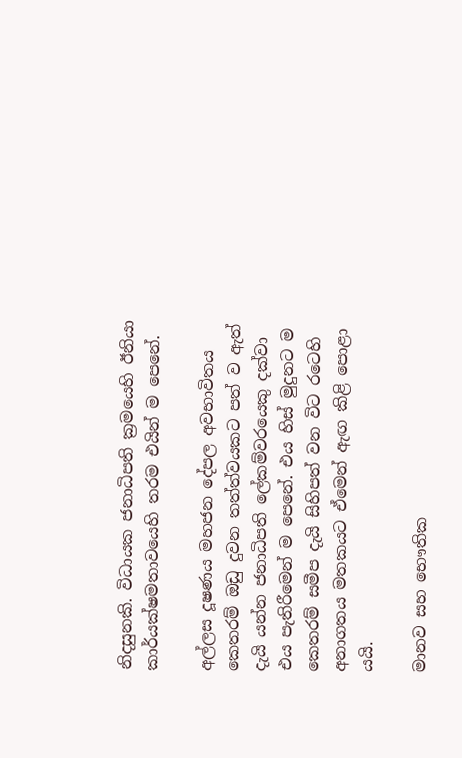නිදසුනකි. විධායක ජනාධිපති ක්‍රමයෙහි ඊනියා කාර්යක්ෂමතාවයෙහි තරම එයින් ම පෙනේ.

අල්ලස දූෂණය මහජන දේපල අවභාවිතය කෙතරම් ඔඩු දුවන තත්ත්වයකට පත් ව ඇත් දැයි යන්න ජනාධිපති ලේකම්වරයෙකු දක්වා එය පැතිරීමෙන් ම පෙනේ. එය හිස් මුදුනට ම කෙතරම් සමීප දැයි සිහිපත් වන විට රටෙහි අනාගතය මතකයට ඒමෙන් ඇඟ කිළි පොළා යයි.

මානව සහ භෞතික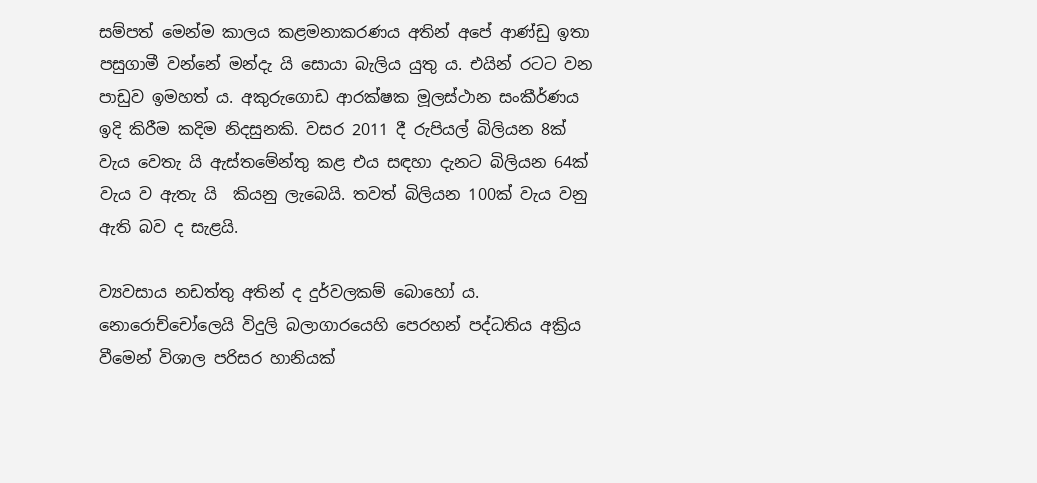සම්පත් මෙන්ම කාලය කළමනාකරණය අතින් අපේ ආණ්ඩු ඉතා පසුගාමී වන්නේ මන්දැ යි සොයා බැලිය යුතු ය. එයින් රටට වන පාඩුව ඉමහත් ය. අකුරුගොඩ ආරක්ෂක මූලස්ථාන සංකීර්ණය ඉදි කිරීම කදිම නිදසුනකි. වසර 2011 දී රුපියල් බිලියන 8ක් වැය වෙතැ යි ඇස්තමේන්තු කළ එය සඳහා දැනට බිලියන 64ක් වැය ව ඇතැ යි  කියනු ලැබෙයි. තවත් බිලියන 100ක් වැය වනු ඇති බව ද සැළයි.

ව්‍යවසාය නඩත්තු අතින් ද දුර්වලකම් බොහෝ ය. නොරොච්චෝලෙයි විදුලි බලාගාරයෙහි පෙරහන් පද්ධතිය අක්‍රිය වීමෙන් විශාල පරිසර හානියක්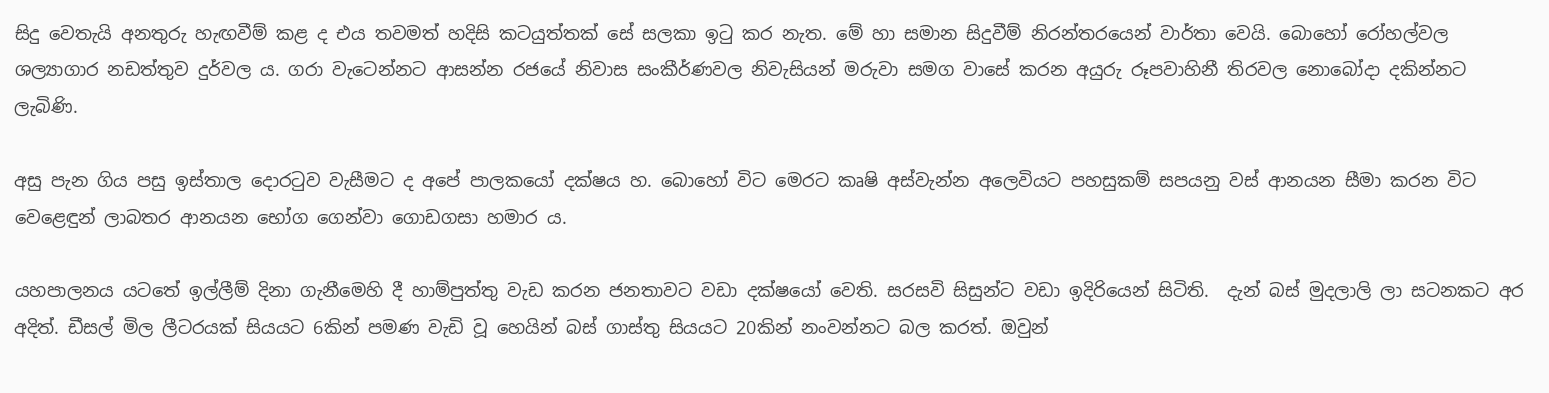සිදු වෙතැයි අනතුරු හැඟවීම් කළ ද එය තවමත් හදිසි කටයුත්තක් සේ සලකා ඉටු කර නැත. මේ හා සමාන සිදුවීම් නිරන්තරයෙන් වාර්තා වෙයි. බොහෝ රෝහල්වල ශල්‍යාගාර නඩත්තුව දුර්වල ය. ගරා වැටෙන්නට ආසන්න රජයේ නිවාස සංකීර්ණවල නිවැසියන් මරුවා සමග වාසේ කරන අයුරු රූපවාහිනී තිරවල නොබෝදා දකින්නට ලැබිණි.

අසු පැන ගිය පසු ඉස්තාල දොරටුව වැසීමට ද අපේ පාලකයෝ දක්ෂය හ. බොහෝ විට මෙරට කෘෂි අස්වැන්න අලෙවියට පහසුකම් සපයනු වස් ආනයන සීමා කරන විට වෙළෙඳුන් ලාබතර ආනයන භෝග ගෙන්වා ගොඩගසා හමාර ය.

යහපාලනය යටතේ ඉල්ලීම් දිනා ගැනීමෙහි දී හාම්පුත්තු වැඩ කරන ජනතාවට වඩා දක්ෂයෝ වෙති. සරසවි සිසුන්ට වඩා ඉදිරියෙන් සිටිති.  දැන් බස් මුදලාලි ලා සටනකට අර අදිත්. ඩීසල් මිල ලීටරයක් සියයට 6කින් පමණ වැඩි වූ හෙයින් බස් ගාස්තු සියයට 20කින් නංවන්නට බල කරත්. ඔවුන්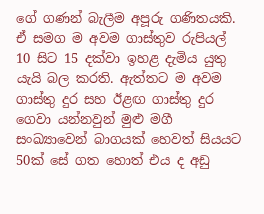ගේ ගණන් බැලීම අපූරු ගණිතයකි. ඒ සමග ම අවම ගාස්තුව රුපියල් 10 සිට 15 දක්වා ඉහළ දැමිය යුතු යැයි බල කරති. ඇත්තට ම අවම ගාස්තු දුර සහ ඊළඟ ගාස්තු දුර ගෙවා යන්නවුන් මුළු මගී සංඛ්‍යාවෙන් බාගයක් හෙවත් සියයට 50ක් සේ ගත හොත් එය ද අඩු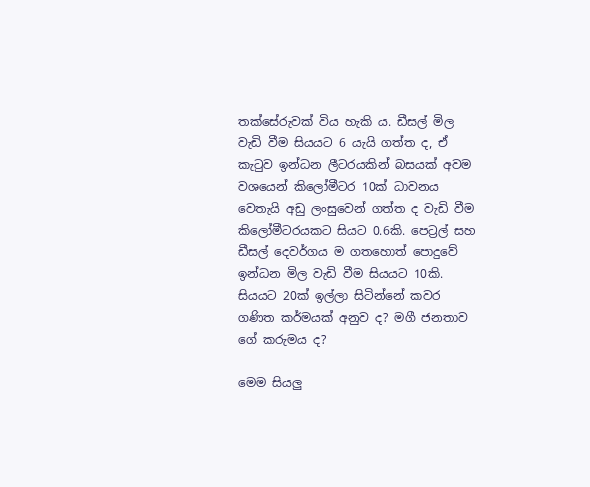තක්සේරුවක් විය හැකි ය. ඩීසල් මිල වැඩි වීම සියයට 6 යැයි ගත්ත ද, ඒ කැටුව ඉන්ධන ලීටරයකින් බසයක් අවම වශයෙන් කිලෝමීටර 10ක් ධාවනය වෙතැයි අඩු ලංසුවෙන් ගත්ත ද වැඩි වීම කිලෝමීටරයකට සියට 0.6කි. පෙට්‍රල් සහ ඩීසල් දෙවර්ගය ම ගතහොත් පොදුවේ ඉන්ධන මිල වැඩි වීම සියයට 10කි. සියයට 20ක් ඉල්ලා සිටින්නේ කවර ගණිත කර්මයක් අනුව ද? මගී ජනතාව ගේ කරුමය ද?

මෙම සියලු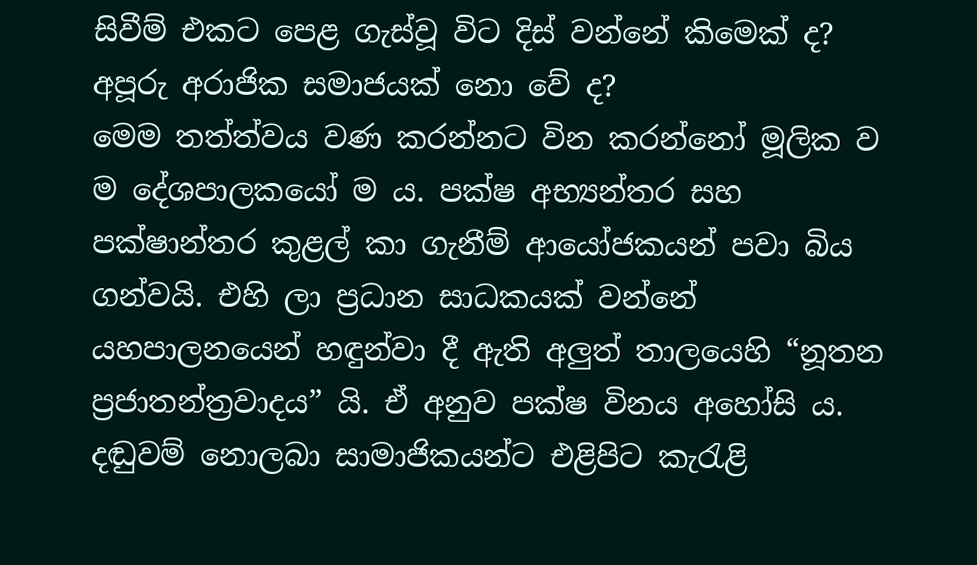සිවීම් එකට පෙළ ගැස්වූ විට දිස් වන්නේ කිමෙක් ද? අපූරු අරාජික සමාජයක් නො වේ ද?
මෙම තත්ත්වය වණ කරන්නට වින කරන්නෝ මූලික ව ම දේශපාලකයෝ ම ය. පක්ෂ අභ්‍යන්තර සහ පක්ෂාන්තර කුළල් කා ගැනීම් ආයෝජකයන් පවා බිය ගන්වයි. එහි ලා ප්‍රධාන සාධකයක් වන්නේ යහපාලනයෙන් හඳුන්වා දී ඇති අලුත් තාලයෙහි “නූතන ප්‍රජාතන්ත්‍රවාදය” යි. ඒ අනුව පක්ෂ විනය අහෝසි ය. දඬුවම් නොලබා සාමාජිකයන්ට එළිපිට කැරැළි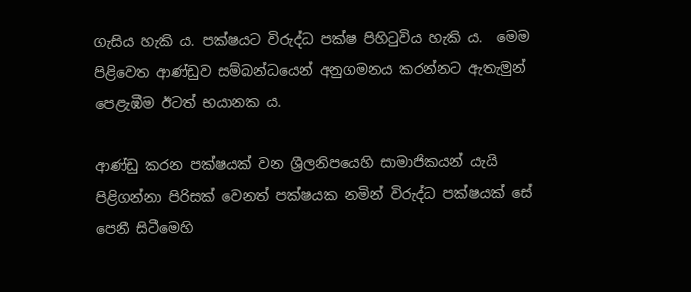ගැසිය හැකි ය. පක්ෂයට විරුද්ධ පක්ෂ පිහිටුවිය හැකි ය.  මෙම පිළිවෙත ආණ්ඩුව සම්බන්ධයෙන් අනුගමනය කරන්නට ඇතැමුන් පෙළැඹීම ඊටත් භයානක ය.

ආණ්ඩු කරන පක්ෂයක් වන ශ්‍රීලනිපයෙහි සාමාජිකයන් යැයි පිළිගන්නා පිරිසක් වෙනත් පක්ෂයක නමින් විරුද්ධ පක්ෂයක් සේ පෙනී සිටීමෙහි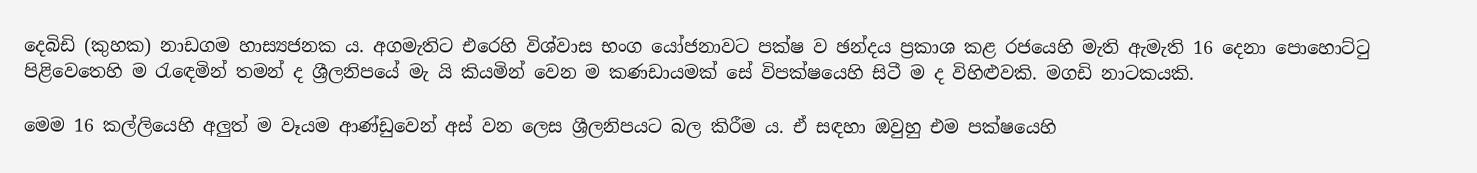දෙබිඩි (කුහක) නාඩගම හාස්‍යජනක ය. අගමැතිට එරෙහි විශ්වාස භංග යෝජනාවට පක්ෂ ව ඡන්දය ප්‍රකාශ කළ රජයෙහි මැති ඇමැති 16 දෙනා පොහොට්ටු පිළිවෙතෙහි ම රැඳෙමින් තමන් ද ශ්‍රීලනිපයේ මැ යි කියමින් වෙන ම කණඩායමක් සේ විපක්ෂයෙහි සිටී ම ද විහිළුවකි. මගඩි නාටකයකි.

මෙම 16 කල්ලියෙහි අලුත් ම වෑයම ආණ්ඩුවෙන් අස් වන ලෙස ශ්‍රීලනිපයට බල කිරීම ය. ඒ සඳහා ඔවුහු එම පක්ෂයෙහි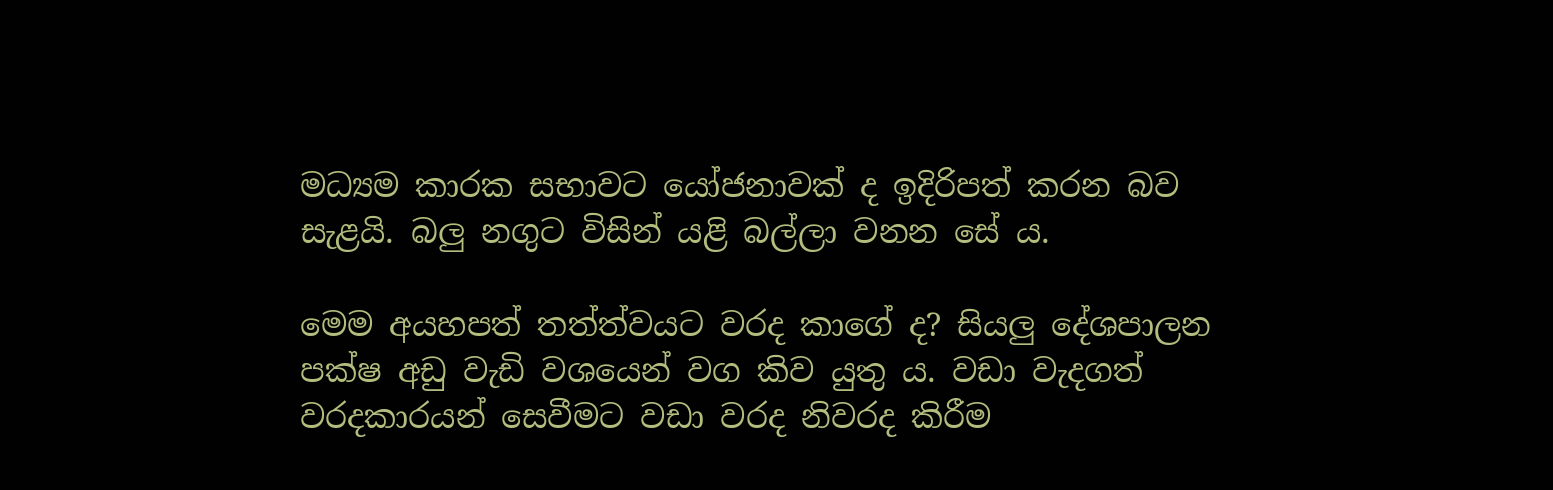මධ්‍යම කාරක සභාවට යෝජනාවක් ද ඉදිරිපත් කරන බව සැළයි. බලු නගුට විසින් යළි බල්ලා වනන සේ ය.

මෙම අයහපත් තත්ත්වයට වරද කාගේ ද? සියලු දේශපාලන පක්ෂ අඩු වැඩි වශයෙන් වග කිව යුතු ය. වඩා වැදගත් වරදකාරයන් සෙවීමට වඩා වරද නිවරද කිරීම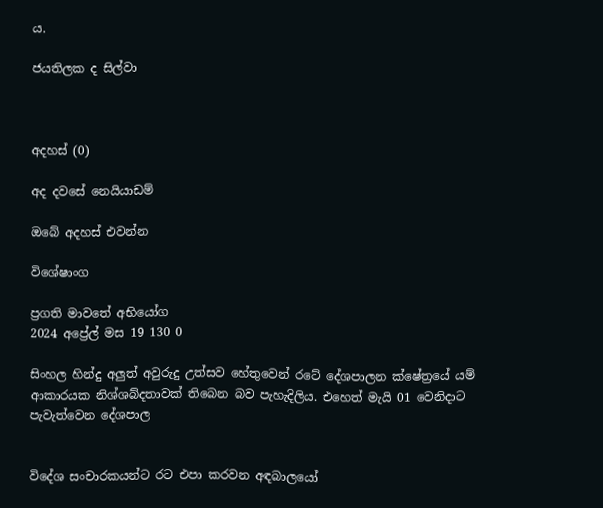ය.

ජයතිලක ද සිල්වා



අදහස් (0)

අද දවසේ නෙයියාඩම්

ඔබේ අදහස් එවන්න

විශේෂාංග

ප්‍රගති මාවතේ අභියෝග
2024 අප්‍රේල් මස 19 130 0

සිංහල හින්දු අලුත් අවුරුදු උත්සව හේතුවෙන් රටේ දේශපාලන ක්ෂේත්‍රයේ යම් ආකාරයක නිශ්ශබ්දතාවක් තිබෙන බව පැහැදිලිය. එහෙත් මැයි 01 වෙනිදාට පැවැත්වෙන දේශපාල


විදේශ සංචාරකයන්ට රට එපා කරවන අඳබාලයෝ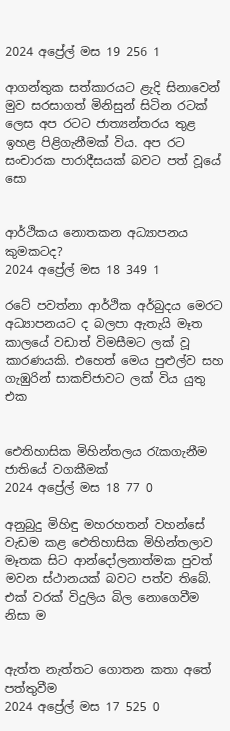2024 අප්‍රේල් මස 19 256 1

ආගන්තුක සත්කාරයට ළැදි සිනාවෙන් මුව සරසාගත් මිනිසුන් සිටින රටක් ලෙස අප රටට ජාත්‍යන්තරය තුළ ඉහළ පිළිගැනීමක් විය. අප රට සංචාරක පාරාදීසයක් බවට පත් වූයේ සො


ආර්ථිකය නොතකන අධ්‍යාපනය කුමකටද?
2024 අප්‍රේල් මස 18 349 1

රටේ පවත්නා ආර්ථික අර්බුදය මෙරට අධ්‍යාපනයට ද බලපා ඇතැයි මෑත කාලයේ වඩාත් විමසීමට ලක් වූ කාරණයකි. එහෙත් මෙය පුළුල්ව සහ ගැඹුරින් සාකච්ජාවට ලක් විය යුතු එක


ඓතිහාසික මිහින්තලය රැකගැනීම ජාතියේ වගකීමක්
2024 අප්‍රේල් මස 18 77 0

අනුබුදු මිහිඳු මහරහතන් වහන්සේ වැඩම කළ ඓතිහාසික මිහින්තලාව මෑතක සිට ආන්දෝලනාත්මක පුවත් මවන ස්ථානයක් බවට පත්ව තිබේ. එක් වරක් විදුලිය බිල නොගෙවීම නිසා ම


ඇත්ත නැත්තට ගොතන කතා අතේ පත්තුවීම
2024 අප්‍රේල් මස 17 525 0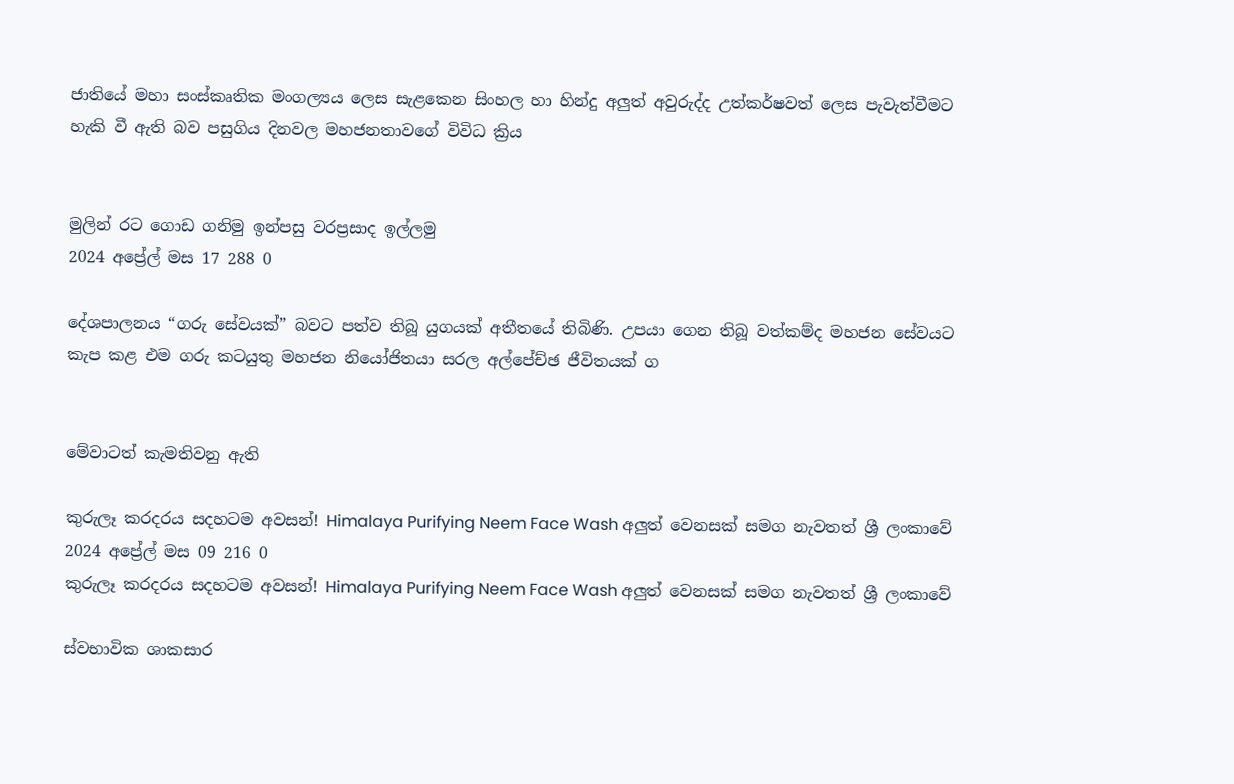ජාතියේ මහා සංස්කෘතික මංගල්‍යය ලෙස සැළකෙන සිංහල හා හින්දු අලුත් අවුරුද්ද උත්කර්ෂවත් ලෙස පැවැත්වීමට හැකි වී ඇති බව පසුගිය දිනවල මහජනතාවගේ විවිධ ක්‍රිය


මුලින් රට ගොඩ ගනිමු ඉන්පසු වරප්‍රසාද ඉල්ලමු
2024 අප්‍රේල් මස 17 288 0

දේශපාලනය “ගරු සේවයක්” බවට පත්ව තිබූ යුගයක් අතීතයේ තිබිණි. උපයා ගෙන තිබූ වත්කම්ද මහජන සේවයට කැප කළ එම ගරු කටයුතු මහජන නියෝජිතයා සරල අල්පේච්ඡ ජීවිතයක් ග


මේවාටත් කැමතිවනු ඇති

කුරුලෑ කරදරය සදහටම අවසන්! Himalaya Purifying Neem Face Wash අලුත් වෙනසක් සමග නැවතත් ශ්‍රී ලංකාවේ 2024 අප්‍රේල් මස 09 216 0
කුරුලෑ කරදරය සදහටම අවසන්! Himalaya Purifying Neem Face Wash අලුත් වෙනසක් සමග නැවතත් ශ්‍රී ලංකාවේ

ස්වභාවික ශාකසාර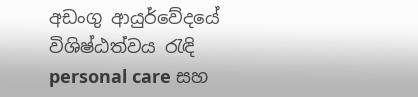අඩංගු ආයුර්වේදයේ විශිෂ්ඨත්වය රැඳි personal care සහ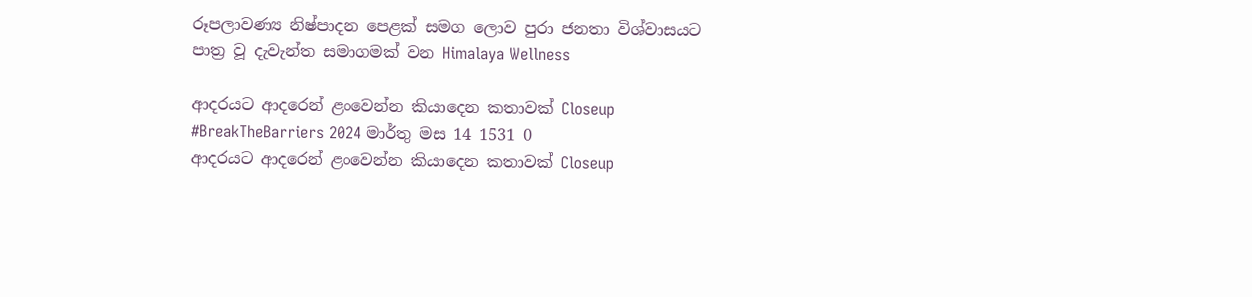රූපලාවණ්‍ය නිෂ්පාදන පෙළක් සමග ලොව පුරා ජනතා විශ්වාසයට පාත්‍ර වූ දැවැන්ත සමාගමක් වන Himalaya Wellness

ආදරයට ආදරෙන් ළංවෙන්න කියාදෙන කතාවක් Closeup #BreakTheBarriers 2024 මාර්තු මස 14 1531 0
ආදරයට ආදරෙන් ළංවෙන්න කියාදෙන කතාවක් Closeup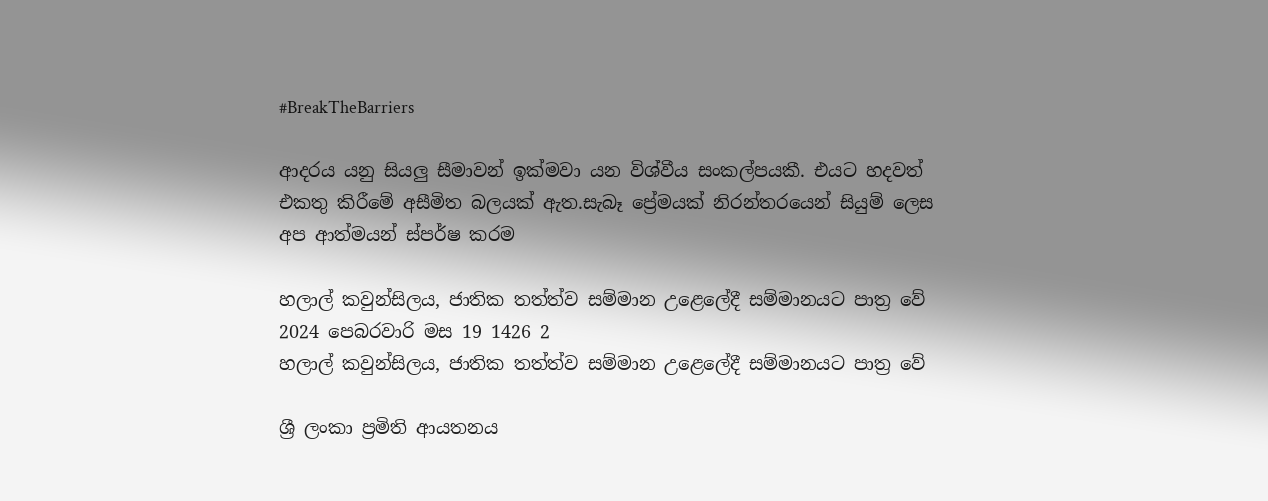#BreakTheBarriers

ආදරය යනු සියලු සීමාවන් ඉක්මවා යන විශ්වීය සංකල්පයකී. එයට හදවත් එකතු කිරීමේ අසීමිත බලයක් ඇත.සැබෑ ප්‍රේමයක් නිරන්තරයෙන් සියුම් ලෙස අප ආත්මයන් ස්පර්ෂ කරම

හලාල් කවුන්සිලය, ජාතික තත්ත්ව සම්මාන උළෙලේදී සම්මානයට පාත්‍ර වේ 2024 පෙබරවාරි මස 19 1426 2
හලාල් කවුන්සිලය, ජාතික තත්ත්ව සම්මාන උළෙලේදී සම්මානයට පාත්‍ර වේ

ශ්‍රී ලංකා ප්‍රමිති ආයතනය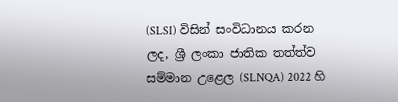(SLSI) විසින් සංවිධානය කරන ලද, ශ්‍රී ලංකා ජාතික තත්ත්ව සම්මාන උළෙල (SLNQA) 2022 හි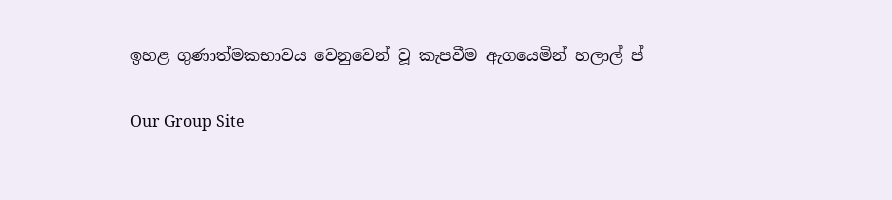ඉහළ ගුණාත්මකභාවය වෙනුවෙන් වූ කැපවීම ඇගයෙමින් හලාල් ප්

Our Group Site